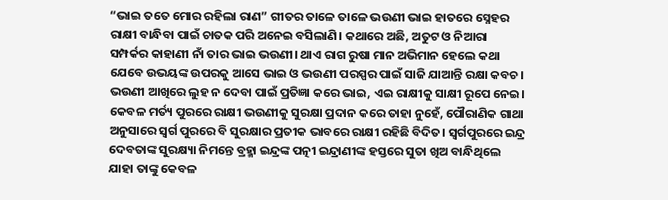“ଭାଇ ତତେ ମୋର ରହିଲା ରାଣ” ଗୀତର ତାଳେ ତାଳେ ଭଉଣୀ ଭାଇ ହାତରେ ସ୍ନେହର ରାକ୍ଷୀ ବାନ୍ଧିବା ପାଇଁ ଚାତକ ପରି ଅନେଇ ବସିଲାଣି। କଥାରେ ଅଛି, ଅତୁଟ ଓ ନିଆରା ସମ୍ପର୍କର କାହାଣୀ ନାଁ ତାର ଭାଇ ଭଉଣୀ। ଥାଏ ରାଗ ରୁଷା ମାନ ଅଭିମାନ ହେଲେ କଥା ଯେବେ ଉଭୟଙ୍କ ଉପରକୁ ଆସେ ଭାଇ ଓ ଭଉଣୀ ପରସ୍ପର ପାଇଁ ସାଜି ଯାଆନ୍ତି ରକ୍ଷା କବଚ। ଭଉଣୀ ଆଖିରେ ଲୁହ ନ ଦେବା ପାଇଁ ପ୍ରତିଜ୍ଞା କରେ ଭାଇ, ଏଇ ରାକ୍ଷୀକୁ ସାକ୍ଷୀ ରୂପେ ନେଇ। କେବଳ ମର୍ତ୍ୟ ପୁରରେ ରାକ୍ଷୀ ଭଉଣୀକୁ ସୁରକ୍ଷା ପ୍ରଦାନ କରେ ତାହା ନୁହେଁ, ପୌରାଣିକ ଗାଥା ଅନୁସାରେ ସ୍ୱର୍ଗ ପୁରରେ ବି ସୁରକ୍ଷାର ପ୍ରତୀକ ଭାବରେ ରାକ୍ଷୀ ରହିଛି ବିଦିତ। ସ୍ୱର୍ଗପୁରରେ ଇନ୍ଦ୍ର ଦେବତାଙ୍କ ସୁରକ୍ଷ୍ୟା ନିମନ୍ତେ ବ୍ରହ୍ମା ଇନ୍ଦ୍ରଙ୍କ ପତ୍ନୀ ଇନ୍ଦ୍ରାଣୀଙ୍କ ହସ୍ତରେ ସୁତା ଖିଅ ବାନ୍ଧିଥିଲେ ଯାହା ତାଙ୍କୁ କେବଳ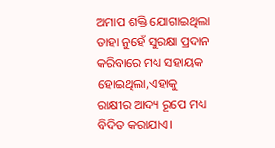ଅମାପ ଶକ୍ତି ଯୋଗାଇଥିଲା ତାହା ନୁହେଁ ସୁରକ୍ଷା ପ୍ରଦାନ କରିବାରେ ମଧ୍ୟ ସହାୟକ ହୋଇଥିଲା,ଏହାକୁ ରାକ୍ଷୀର ଆଦ୍ୟ ରୂପେ ମଧ୍ୟ ବିଦିତ କରାଯାଏ।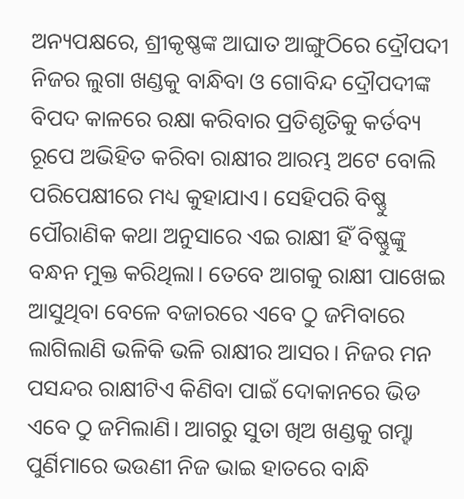ଅନ୍ୟପକ୍ଷରେ, ଶ୍ରୀକୃଷ୍ଣଙ୍କ ଆଘାତ ଆଙ୍ଗୁଠିରେ ଦ୍ରୌପଦୀ ନିଜର ଲୁଗା ଖଣ୍ଡକୁ ବାନ୍ଧିବା ଓ ଗୋବିନ୍ଦ ଦ୍ରୌପଦୀଙ୍କ ବିପଦ କାଳରେ ରକ୍ଷା କରିବାର ପ୍ରତିଶୃତିକୁ କର୍ତବ୍ୟ ରୂପେ ଅଭିହିତ କରିବା ରାକ୍ଷୀର ଆରମ୍ଭ ଅଟେ ବୋଲି ପରିପେକ୍ଷୀରେ ମଧ୍ୟ କୁହାଯାଏ। ସେହିପରି ବିଷ୍ଣୁ ପୌରାଣିକ କଥା ଅନୁସାରେ ଏଇ ରାକ୍ଷୀ ହିଁ ବିଷ୍ଣୁଙ୍କୁ ବନ୍ଧନ ମୁକ୍ତ କରିଥିଲା। ତେବେ ଆଗକୁ ରାକ୍ଷୀ ପାଖେଇ ଆସୁଥିବା ବେଳେ ବଜାରରେ ଏବେ ଠୁ ଜମିବାରେ ଲାଗିଲାଣି ଭଳିକି ଭଳି ରାକ୍ଷୀର ଆସର। ନିଜର ମନ ପସନ୍ଦର ରାକ୍ଷୀଟିଏ କିଣିବା ପାଇଁ ଦୋକାନରେ ଭିଡ ଏବେ ଠୁ ଜମିଲାଣି। ଆଗରୁ ସୁତା ଖିଅ ଖଣ୍ଡକୁ ଗମ୍ହା ପୁର୍ଣିମାରେ ଭଉଣୀ ନିଜ ଭାଇ ହାତରେ ବାନ୍ଧି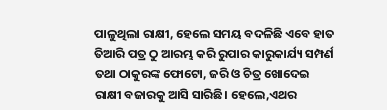ପାଳୁଥିଲା ରାକ୍ଷୀ, ହେଲେ ସମୟ ବଦଳିଛି ଏବେ ହାତ ତିଆରି ପତ୍ର ଠୁ ଆରମ୍ଭ କରି ରୁପାର କାରୁକାର୍ଯ୍ୟ ସମ୍ପର୍ଣ ତଥା ଠାକୁରଙ୍କ ଫୋଟୋ, ଜରି ଓ ଚିତ୍ର ଖୋଦେଇ ରାକ୍ଷୀ ବଜାରକୁ ଆସି ସାରିଛି। ହେଲେ,ଏଥର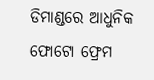ଡିମାଣ୍ଡରେ ଆଧୁନିକ ଫୋଟୋ ଫ୍ରେମ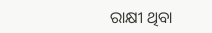ରାକ୍ଷୀ ଥିବା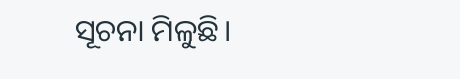ସୂଚନା ମିଳୁଛି।